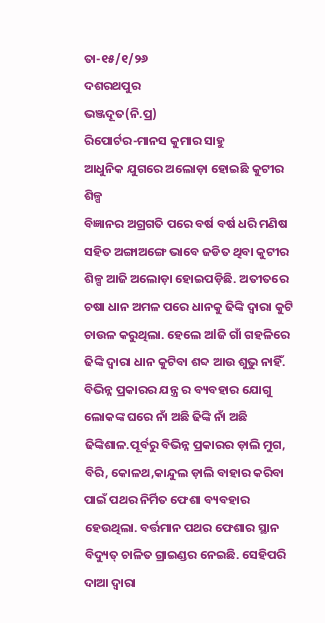ତା-୧୫/୧/୨୬
ଦଶରଥପୁର
ଭଞ୍ଜଦୂତ(ନି.ପ୍ର)
ରିପୋର୍ଟର-ମାନସ କୁମାର ସାହୁ
ଆଧୁନିକ ଯୁଗରେ ଅଲୋଡ଼ା ହୋଇଛି କୁଟୀର ଶିଳ୍ପ
ବିଜ୍ଞାନର ଅଗ୍ରଗତି ପରେ ବର୍ଷ ବର୍ଷ ଧରି ମଣିଷ ସହିତ ଅଙ୍ଗାଅଙ୍ଗେ ଭାବେ ଜଡିତ ଥିବା କୁଟୀର ଶିଳ୍ପ ଆଜି ଅଲୋଡ଼ା ହୋଇପଡ଼ିଛି. ଅତୀତରେ ଚଷା ଧାନ ଅମଳ ପରେ ଧାନକୁ ଢିଙ୍କି ଦ୍ୱାରା କୁଟି ଚାଉଳ କରୁଥିଲା. ହେଲେ ଅlଜି ଗାଁ ଗହଳିରେ ଢିଙ୍କି ଦ୍ୱାରା ଧାନ କୁଟିବା ଶବ୍ଦ ଆଉ ଶୁଭୁ ନାହିଁ. ବିଭିନ୍ନ ପ୍ରକାରର ଯନ୍ତ୍ର ର ବ୍ୟବହାର ଯୋଗୁ ଲୋକଙ୍କ ଘରେ ନାଁ ଅଛି ଢିଙ୍କି ନାଁ ଅଛି ଢିଙ୍କିଶାଳ.ପୂର୍ବରୁ ବିଭିନ୍ନ ପ୍ରକାରର ଡ଼ାଲି ମୁଗ, ବିରି, କୋଳଥ,କାନ୍ଦୁଲ ଡ଼ାଲି ବାହାର କରିବା ପାଇଁ ପଥର ନିର୍ମିତ ଫେଶା ବ୍ୟବହାର ହେଉଥିଲା. ବର୍ତ୍ତମାନ ପଥର ଫେଶାର ସ୍ଥାନ ବିଦ୍ୟୁତ୍ ଚାଳିତ ଗ୍ରାଇଣ୍ଡର ନେଇଛି. ସେହିପରି ଦାଆ ଦ୍ୱାରା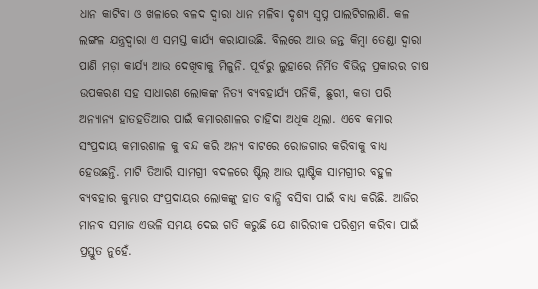ଧାନ କାଟିବା ଓ ଖଳାରେ ବଳଦ ଦ୍ଵାରା ଧାନ ମଳିବା ଦୃଶ୍ୟ ସ୍ବପ୍ନ ପାଲଟିଗଲାଣି. କଳ ଲଙ୍ଗଳ ଯନ୍ତ୍ରଦ୍ଵାରା ଏ ସମସ୍ତ କାର୍ଯ୍ୟ କରାଯାଉଛି. ବିଲରେ ଆଉ ଜନ୍ତ କିମ୍ବା ତେଣ୍ଡା ଦ୍ୱାରା ପାଣି ମଡ଼ା କାର୍ଯ୍ୟ ଆଉ ଦେଖିବାକୁ ମିଳୁନି. ପୂର୍ବରୁ ଲୁହାରେ ନିର୍ମିତ ବିଭିନ୍ନ ପ୍ରକାରର ଚାଷ ଉପକରଣ ସହ ସାଧାରଣ ଲୋକଙ୍କ ନିତ୍ୟ ବ୍ୟବହାର୍ଯ୍ୟ ପନିକି, ଛୁରୀ, କତା ପରି ଅନ୍ୟାନ୍ୟ ହାତହତିଆର ପାଇଁ କମାରଶାଳର ଚାହିଦା ଅଧିକ ଥିଲା. ଏବେ କମାର ସଂପ୍ରଦାୟ କମାରଶାଳ କୁ ବନ୍ଦ କରି ଅନ୍ୟ ବାଟରେ ରୋଜଗାର କରିବାକୁ ବାଧ୍ୟ ହେଉଛନ୍ତି. ମାଟି ତିଆରି ସାମଗ୍ରୀ ବଦଳରେ ଷ୍ଟିଲ୍ ଆଉ ପ୍ଲାଷ୍ଟିକ ସାମଗ୍ରୀର ବହୁଳ ବ୍ୟବହାର କୁମ୍ଭାର ସଂପ୍ରଦାୟର ଲୋକଙ୍କୁ ହାତ ବାନ୍ଧି ବସିବା ପାଇଁ ବାଧ୍ୟ କରିଛି. ଆଜିର ମାନବ ସମାଜ ଏଭଳି ସମୟ ଦେଇ ଗତି କରୁଛି ଯେ ଶାରିରୀକ ପରିଶ୍ରମ କରିବା ପାଇଁ ପ୍ରସ୍ତୁତ ନୁହେଁ.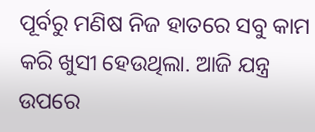ପୂର୍ବରୁ ମଣିଷ ନିଜ ହାତରେ ସବୁ କାମ କରି ଖୁସୀ ହେଉଥିଲା. ଆଜି ଯନ୍ତ୍ର ଉପରେ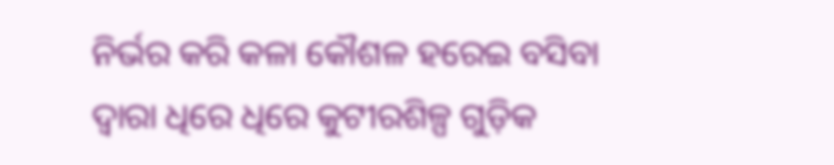ନିର୍ଭର କରି କଳା କୌଶଳ ହରେଇ ବସିବା ଦ୍ୱାରା ଧିରେ ଧିରେ କୁଟୀରଶିଳ୍ପ ଗୁଡ଼ିକ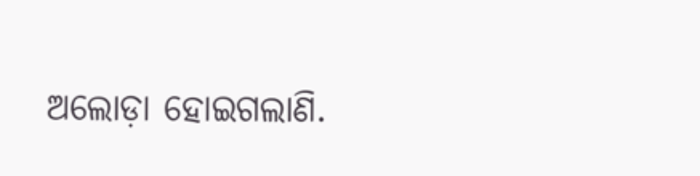ଅଲୋଡ଼ା ହୋଇଗଲାଣି.